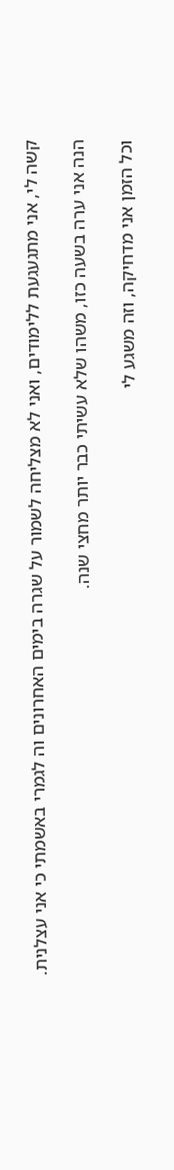קשה לי, אני מתגעגעת ללימודים, ואני לא מצליחה לשמור על שגרה בימים האחרונים וה לגמרי באשמתי כי אני עצלנית.

הנה אני ערה בשעה כזו, משהו שלא עשיתי כבר יותר מחצי שנה.

וכל הזמן אני מדחיקה, וזה משגע לי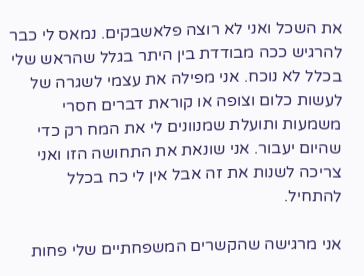את השכל ואני לא רוצה פלאשבקים. נמאס לי כבר להרגיש ככה מבודדת בין היתר בגלל שהראש שלי בכלל לא נוכח. אני מפילה את עצמי לשגרה של לעשות כלום וצופה או קוראת דברים חסרי משמעות ותועלת שמנוונים לי את המח רק כדי שהיום יעבור. אני שונאת את התחושה הזו ואני צריכה לשנות את זה אבל אין לי כח בכלל להתחיל.

אני מרגישה שהקשרים המשפחתיים שלי פחות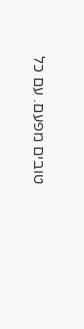טובים מפעם. עם כל